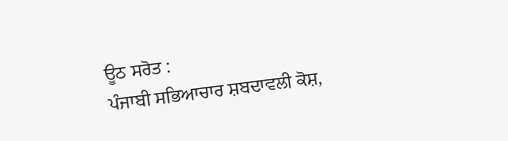ਊਠ ਸਰੋਤ :
ਪੰਜਾਬੀ ਸਭਿਆਚਾਰ ਸ਼ਬਦਾਵਲੀ ਕੋਸ਼,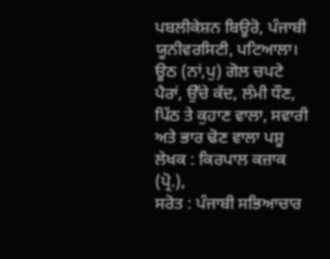ਪਬਲੀਕੇਸ਼ਨ ਬਿਊਰੋ, ਪੰਜਾਬੀ ਯੂਨੀਵਰਸਿਟੀ, ਪਟਿਆਲਾ।
ਊਠ (ਨਾਂ,ਪੁ) ਗੋਲ ਚਪਟੇ ਪੈਰਾਂ, ਉੱਚੇ ਕੱਦ, ਲੰਮੀ ਧੌਣ, ਪਿੱਠ ਤੇ ਕੁਹਾਣ ਵਾਲਾ, ਸਵਾਰੀ ਅਤੇ ਭਾਰ ਢੋਣ ਵਾਲਾ ਪਸ਼ੂ
ਲੇਖਕ : ਕਿਰਪਾਲ ਕਜ਼ਾਕ (ਪ੍ਰੋ.),
ਸਰੋਤ : ਪੰਜਾਬੀ ਸਭਿਆਚਾਰ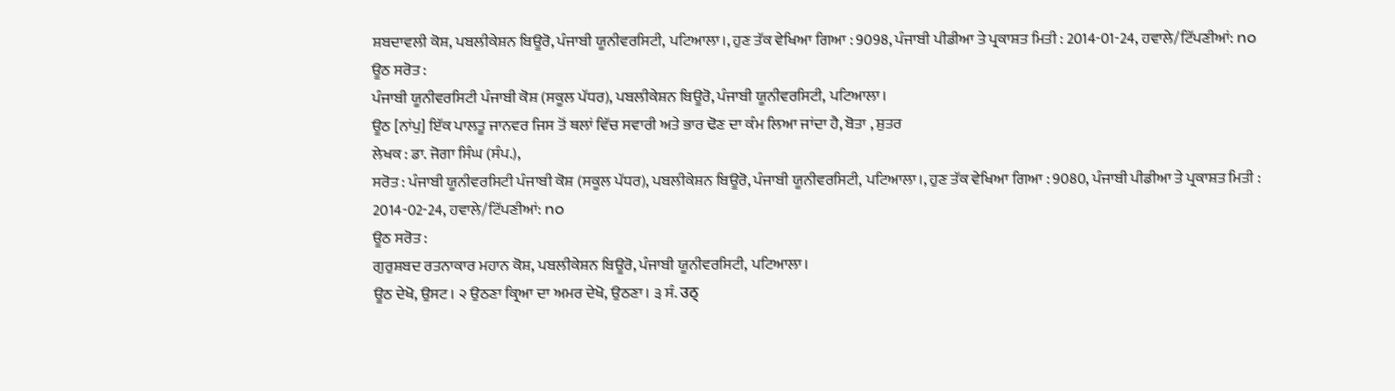ਸ਼ਬਦਾਵਲੀ ਕੋਸ਼, ਪਬਲੀਕੇਸ਼ਨ ਬਿਊਰੋ, ਪੰਜਾਬੀ ਯੂਨੀਵਰਸਿਟੀ, ਪਟਿਆਲਾ।, ਹੁਣ ਤੱਕ ਵੇਖਿਆ ਗਿਆ : 9098, ਪੰਜਾਬੀ ਪੀਡੀਆ ਤੇ ਪ੍ਰਕਾਸ਼ਤ ਮਿਤੀ : 2014-01-24, ਹਵਾਲੇ/ਟਿੱਪਣੀਆਂ: no
ਊਠ ਸਰੋਤ :
ਪੰਜਾਬੀ ਯੂਨੀਵਰਸਿਟੀ ਪੰਜਾਬੀ ਕੋਸ਼ (ਸਕੂਲ ਪੱਧਰ), ਪਬਲੀਕੇਸ਼ਨ ਬਿਊਰੋ, ਪੰਜਾਬੀ ਯੂਨੀਵਰਸਿਟੀ, ਪਟਿਆਲਾ।
ਊਠ [ਨਾਂਪੁ] ਇੱਕ ਪਾਲਤੂ ਜਾਨਵਰ ਜਿਸ ਤੋਂ ਥਲਾਂ ਵਿੱਚ ਸਵਾਰੀ ਅਤੇ ਭਾਰ ਢੋਣ ਦਾ ਕੰਮ ਲਿਆ ਜਾਂਦਾ ਹੈ, ਬੋਤਾ , ਸ਼ੁਤਰ
ਲੇਖਕ : ਡਾ. ਜੋਗਾ ਸਿੰਘ (ਸੰਪ.),
ਸਰੋਤ : ਪੰਜਾਬੀ ਯੂਨੀਵਰਸਿਟੀ ਪੰਜਾਬੀ ਕੋਸ਼ (ਸਕੂਲ ਪੱਧਰ), ਪਬਲੀਕੇਸ਼ਨ ਬਿਊਰੋ, ਪੰਜਾਬੀ ਯੂਨੀਵਰਸਿਟੀ, ਪਟਿਆਲਾ।, ਹੁਣ ਤੱਕ ਵੇਖਿਆ ਗਿਆ : 9080, ਪੰਜਾਬੀ ਪੀਡੀਆ ਤੇ ਪ੍ਰਕਾਸ਼ਤ ਮਿਤੀ : 2014-02-24, ਹਵਾਲੇ/ਟਿੱਪਣੀਆਂ: no
ਊਠ ਸਰੋਤ :
ਗੁਰੁਸ਼ਬਦ ਰਤਨਾਕਾਰ ਮਹਾਨ ਕੋਸ਼, ਪਬਲੀਕੇਸ਼ਨ ਬਿਊਰੋ, ਪੰਜਾਬੀ ਯੂਨੀਵਰਸਿਟੀ, ਪਟਿਆਲਾ।
ਊਠ ਦੇਖੋ, ਉਸਟ। ੨ ਉਠਣਾ ਕ੍ਰਿਆ ਦਾ ਅਮਰ ਦੇਖੋ, ਉਠਣਾ। ੩ ਸੰ. उठ्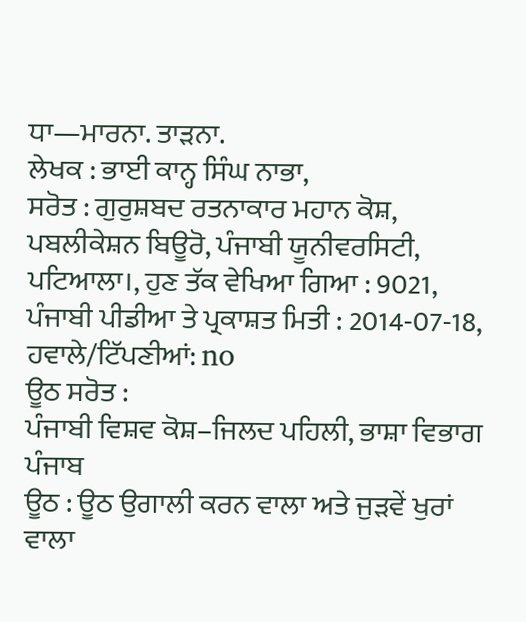ਧਾ—ਮਾਰਨਾ. ਤਾੜਨਾ.
ਲੇਖਕ : ਭਾਈ ਕਾਨ੍ਹ ਸਿੰਘ ਨਾਭਾ,
ਸਰੋਤ : ਗੁਰੁਸ਼ਬਦ ਰਤਨਾਕਾਰ ਮਹਾਨ ਕੋਸ਼, ਪਬਲੀਕੇਸ਼ਨ ਬਿਊਰੋ, ਪੰਜਾਬੀ ਯੂਨੀਵਰਸਿਟੀ, ਪਟਿਆਲਾ।, ਹੁਣ ਤੱਕ ਵੇਖਿਆ ਗਿਆ : 9021, ਪੰਜਾਬੀ ਪੀਡੀਆ ਤੇ ਪ੍ਰਕਾਸ਼ਤ ਮਿਤੀ : 2014-07-18, ਹਵਾਲੇ/ਟਿੱਪਣੀਆਂ: no
ਊਠ ਸਰੋਤ :
ਪੰਜਾਬੀ ਵਿਸ਼ਵ ਕੋਸ਼–ਜਿਲਦ ਪਹਿਲੀ, ਭਾਸ਼ਾ ਵਿਭਾਗ ਪੰਜਾਬ
ਊਠ : ਊਠ ਉਗਾਲੀ ਕਰਨ ਵਾਲਾ ਅਤੇ ਜੁੜਵੇਂ ਖੁਰਾਂ ਵਾਲਾ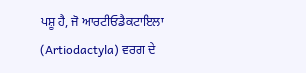ਪਸ਼ੂ ਹੈ, ਜੋ ਆਰਟੀਓਡੈਕਟਾਇਲਾ (Artiodactyla) ਵਰਗ ਦੇ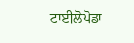ਟਾਈਲੋਪੋਡਾ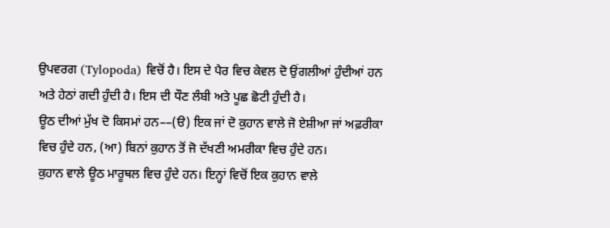ਉਪਵਰਗ (Tylopoda) ਵਿਚੋਂ ਹੈ। ਇਸ ਦੇ ਪੈਰ ਵਿਚ ਕੇਵਲ ਦੋ ਉਂਗਲੀਆਂ ਹੁੰਦੀਆਂ ਹਨ ਅਤੇ ਹੇਠਾਂ ਗਦੀ ਹੁੰਦੀ ਹੈ। ਇਸ ਦੀ ਧੌਣ ਲੰਬੀ ਅਤੇ ਪੂਛ ਛੋਟੀ ਹੁੰਦੀ ਹੈ।
ਊਠ ਦੀਆਂ ਮੁੱਖ ਦੋ ਕਿਸਮਾਂ ਹਨ––(ੳ) ਇਕ ਜਾਂ ਦੋ ਕੁਹਾਨ ਵਾਲੇ ਜੋ ਏਸ਼ੀਆ ਜਾਂ ਅਫ਼ਰੀਕਾ ਵਿਚ ਹੁੰਦੇ ਹਨ, (ਆ) ਬਿਨਾਂ ਕੁਹਾਨ ਤੋਂ ਜੋ ਦੱਖਣੀ ਅਮਰੀਕਾ ਵਿਚ ਹੁੰਦੇ ਹਨ।
ਕੁਹਾਨ ਵਾਲੇ ਊਠ ਮਾਰੂਥਲ ਵਿਚ ਹੁੰਦੇ ਹਨ। ਇਨ੍ਹਾਂ ਵਿਚੋਂ ਇਕ ਕੁਹਾਨ ਵਾਲੇ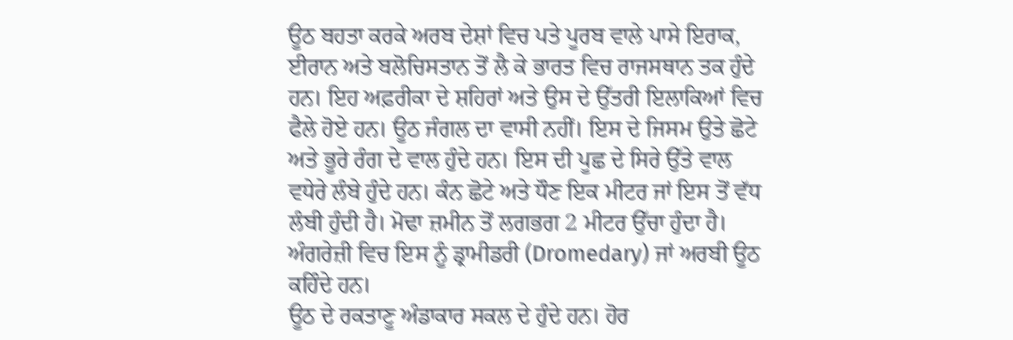ਊਠ ਬਹਤਾ ਕਰਕੇ ਅਰਬ ਦੇਸ਼ਾਂ ਵਿਚ ਪਤੇ ਪੂਰਬ ਵਾਲੇ ਪਾਸੇ ਇਰਾਕ, ਈਰਾਨ ਅਤੇ ਬਲੋਚਿਸਤਾਨ ਤੋਂ ਲੈ ਕੇ ਭਾਰਤ ਵਿਚ ਰਾਜਸਥਾਨ ਤਕ ਹੁੰਦੇ ਹਨ। ਇਹ ਅਫ਼ਰੀਕਾ ਦੇ ਸ਼ਹਿਰਾਂ ਅਤੇ ਉਸ ਦੇ ਉੱਤਰੀ ਇਲਾਕਿਆਂ ਵਿਚ ਫੈਲੇ ਹੋਏ ਹਨ। ਊਠ ਜੰਗਲ ਦਾ ਵਾਸੀ ਨਹੀਂ। ਇਸ ਦੇ ਜਿਸਮ ਉਤੇ ਛੋਟੇ ਅਤੇ ਭੂਰੇ ਰੰਗ ਦੇ ਵਾਲ ਹੁੰਦੇ ਹਨ। ਇਸ ਦੀ ਪੂਛ ਦੇ ਸਿਰੇ ਉੱਤੇ ਵਾਲ ਵਧੇਰੇ ਲੰਬੇ ਹੁੰਦੇ ਹਨ। ਕੰਨ ਛੋਟੇ ਅਤੇ ਧੌਣ ਇਕ ਮੀਟਰ ਜਾਂ ਇਸ ਤੋਂ ਵੱਧ ਲੰਬੀ ਹੁੰਦੀ ਹੈ। ਮੋਢਾ ਜ਼ਮੀਨ ਤੋਂ ਲਗਭਗ 2 ਮੀਟਰ ਉੱਚਾ ਹੁੰਦਾ ਹੈ। ਅੰਗਰੇਜ਼ੀ ਵਿਚ ਇਸ ਨੂੰ ਡ੍ਰਾਮੀਡਰੀ (Dromedary) ਜਾਂ ਅਰਬੀ ਊਠ ਕਹਿੰਦੇ ਹਨ।
ਊਠ ਦੇ ਰਕਤਾਣੂ ਅੰਡਾਕਾਰ ਸਕਲ ਦੇ ਹੁੰਦੇ ਹਨ। ਹੋਰ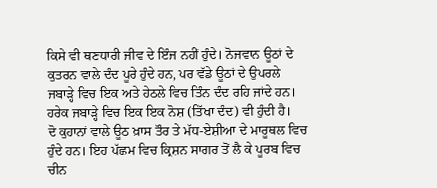ਕਿਸੇ ਵੀ ਥਣਧਾਰੀ ਜੀਵ ਦੇ ਇੰਜ ਨਹੀਂ ਹੁੰਦੇ। ਨੋਜਵਾਨ ਊਠਾਂ ਦੇ ਕੁਤਰਨ ਵਾਲੇ ਦੰਦ ਪੂਰੇ ਹੁੰਦੇ ਹਨ, ਪਰ ਵੱਡੇ ਊਠਾਂ ਦੇ ਉਪਰਲੇ ਜਬਾੜ੍ਹੇ ਵਿਚ ਇਕ ਅਤੇ ਹੇਠਲੇ ਵਿਚ ਤਿੰਨ ਦੰਦ ਰਹਿ ਜਾਂਦੇ ਹਨ। ਹਰੇਕ ਜਬਾੜ੍ਹੇ ਵਿਚ ਇਕ ਇਕ ਨੋਸ਼ (ਤਿੱਖਾ ਦੰਦ) ਵੀ ਹੁੰਦੀ ਹੈ।
ਦੋ ਕੁਹਾਨਾਂ ਵਾਲੇ ਊਠ ਖ਼ਾਸ ਤੌਰ ਤੇ ਮੱਧ-ਏਸ਼ੀਆ ਦੇ ਮਾਰੂਥਲ ਵਿਚ ਹੁੰਦੇ ਹਨ। ਇਹ ਪੱਛਮ ਵਿਚ ਕ੍ਰਿਸ਼ਨ ਸਾਗਰ ਤੋਂ ਲੈ ਕੇ ਪੂਰਬ ਵਿਚ ਚੀਨ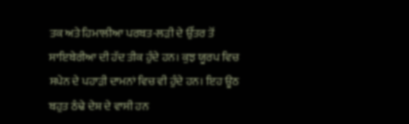ਤਕ ਅਤੇ ਹਿਮਾਲੀਆ ਪਰਬਤ-ਲੜੀ ਦੇ ਉੱਤਰ ਤੋਂ ਸਾਇਬੇਰੀਆ ਦੀ ਹੱਦ ਤੀਕ ਹੁੰਦੇ ਹਨ। ਕੁਝ ਯੂਰਪ ਵਿਚ ਸਪੇਨ ਦੇ ਪਹਾੜੀ ਦਾਮਨਾਂ ਵਿਚ ਵੀ ਹੁੰਦੇ ਹਨ। ਇਹ ਊਠ ਬਹੁਤ ਠੰਢੇ ਦੇਸ਼ ਦੇ ਵਾਸੀ ਹਨ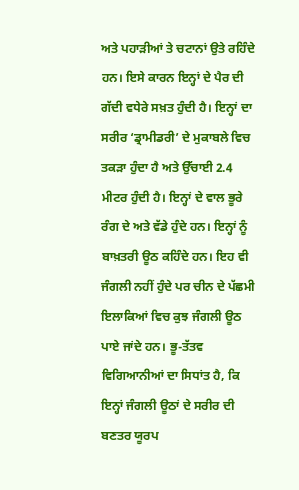ਅਤੇ ਪਹਾੜੀਆਂ ਤੇ ਚਟਾਨਾਂ ਉਤੇ ਰਹਿੰਦੇ ਹਨ। ਇਸੇ ਕਾਰਨ ਇਨ੍ਹਾਂ ਦੇ ਪੈਰ ਦੀ ਗੱਦੀ ਵਧੇਰੇ ਸਖ਼ਤ ਹੁੰਦੀ ਹੈ। ਇਨ੍ਹਾਂ ਦਾ ਸਰੀਰ ‘ਡ੍ਰਾਮੀਡਰੀ’ ਦੇ ਮੁਕਾਬਲੇ ਵਿਚ ਤਕੜਾ ਹੁੰਦਾ ਹੈ ਅਤੇ ਉੱਚਾਈ 2.4 ਮੀਟਰ ਹੁੰਦੀ ਹੈ। ਇਨ੍ਹਾਂ ਦੇ ਵਾਲ ਭੂਰੇ ਰੰਗ ਦੇ ਅਤੇ ਵੱਡੇ ਹੁੰਦੇ ਹਨ। ਇਨ੍ਹਾਂ ਨੂੰ ਬਾਖ਼ਤਰੀ ਊਠ ਕਹਿੰਦੇ ਹਨ। ਇਹ ਵੀ ਜੰਗਲੀ ਨਹੀਂ ਹੁੰਦੇ ਪਰ ਚੀਨ ਦੇ ਪੱਛਮੀ ਇਲਾਕਿਆਂ ਵਿਚ ਕੁਝ ਜੰਗਲੀ ਊਠ ਪਾਏ ਜਾਂਦੇ ਹਨ। ਭੂ-ਤੱਤਵ ਵਿਗਿਆਨੀਆਂ ਦਾ ਸਿਧਾਂਤ ਹੈ, ਕਿ ਇਨ੍ਹਾਂ ਜੰਗਲੀ ਊਠਾਂ ਦੇ ਸਰੀਰ ਦੀ ਬਣਤਰ ਯੂਰਪ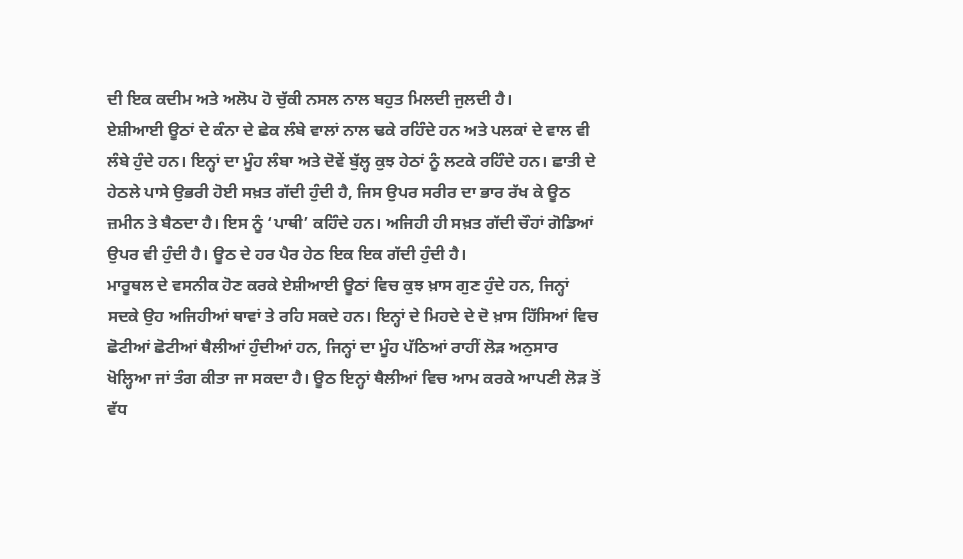ਦੀ ਇਕ ਕਦੀਮ ਅਤੇ ਅਲੋਪ ਹੋ ਚੁੱਕੀ ਨਸਲ ਨਾਲ ਬਹੁਤ ਮਿਲਦੀ ਜੁਲਦੀ ਹੈ।
ਏਸ਼ੀਆਈ ਊਠਾਂ ਦੇ ਕੰਨਾ ਦੇ ਛੇਕ ਲੰਬੇ ਵਾਲਾਂ ਨਾਲ ਢਕੇ ਰਹਿੰਦੇ ਹਨ ਅਤੇ ਪਲਕਾਂ ਦੇ ਵਾਲ ਵੀ ਲੰਬੇ ਹੁੰਦੇ ਹਨ। ਇਨ੍ਹਾਂ ਦਾ ਮੂੰਹ ਲੰਬਾ ਅਤੇ ਦੋਵੇਂ ਬੁੱਲ੍ਹ ਕੁਝ ਹੇਠਾਂ ਨੂੰ ਲਟਕੇ ਰਹਿੰਦੇ ਹਨ। ਛਾਤੀ ਦੇ ਹੇਠਲੇ ਪਾਸੇ ਉਭਰੀ ਹੋਈ ਸਖ਼ਤ ਗੱਦੀ ਹੁੰਦੀ ਹੈ, ਜਿਸ ਉਪਰ ਸਰੀਰ ਦਾ ਭਾਰ ਰੱਖ ਕੇ ਊਠ ਜ਼ਮੀਨ ਤੇ ਬੈਠਦਾ ਹੈ। ਇਸ ਨੂੰ ‘ਪਾਥੀ’ ਕਹਿੰਦੇ ਹਨ। ਅਜਿਹੀ ਹੀ ਸਖ਼ਤ ਗੱਦੀ ਚੌਹਾਂ ਗੋਡਿਆਂ ਉਪਰ ਵੀ ਹੁੰਦੀ ਹੈ। ਊਠ ਦੇ ਹਰ ਪੈਰ ਹੇਠ ਇਕ ਇਕ ਗੱਦੀ ਹੁੰਦੀ ਹੈ।
ਮਾਰੂਥਲ ਦੇ ਵਸਨੀਕ ਹੋਣ ਕਰਕੇ ਏਸ਼ੀਆਈ ਊਠਾਂ ਵਿਚ ਕੁਝ ਖ਼ਾਸ ਗੁਣ ਹੁੰਦੇ ਹਨ, ਜਿਨ੍ਹਾਂ ਸਦਕੇ ਉਹ ਅਜਿਹੀਆਂ ਥਾਵਾਂ ਤੇ ਰਹਿ ਸਕਦੇ ਹਨ। ਇਨ੍ਹਾਂ ਦੇ ਮਿਹਦੇ ਦੇ ਦੋ ਖ਼ਾਸ ਹਿੱਸਿਆਂ ਵਿਚ ਛੋਟੀਆਂ ਛੋਟੀਆਂ ਥੈਲੀਆਂ ਹੁੰਦੀਆਂ ਹਨ, ਜਿਨ੍ਹਾਂ ਦਾ ਮੂੰਹ ਪੱਠਿਆਂ ਰਾਹੀਂ ਲੋੜ ਅਨੁਸਾਰ ਖੋਲ੍ਹਿਆ ਜਾਂ ਤੰਗ ਕੀਤਾ ਜਾ ਸਕਦਾ ਹੈ। ਊਠ ਇਨ੍ਹਾਂ ਥੈਲੀਆਂ ਵਿਚ ਆਮ ਕਰਕੇ ਆਪਣੀ ਲੋੜ ਤੋਂ ਵੱਧ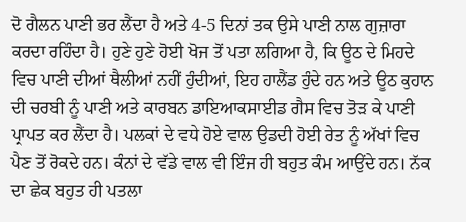ਦੋ ਗੈਲਨ ਪਾਣੀ ਭਰ ਲੈਂਦਾ ਹੈ ਅਤੇ 4-5 ਦਿਨਾਂ ਤਕ ਉਸੇ ਪਾਣੀ ਨਾਲ ਗੁਜ਼ਾਰਾ ਕਰਦਾ ਰਹਿੰਦਾ ਹੈ। ਹੁਣੇ ਹੁਣੇ ਹੋਈ ਖੋਜ ਤੋਂ ਪਤਾ ਲਗਿਆ ਹੈ, ਕਿ ਊਠ ਦੇ ਮਿਹਦੇ ਵਿਚ ਪਾਣੀ ਦੀਆਂ ਥੈਲੀਆਂ ਨਹੀਂ ਹੁੰਦੀਆਂ, ਇਹ ਹਾਲੈਂਡ ਹੁੰਦੇ ਹਨ ਅਤੇ ਊਠ ਕੁਹਾਨ ਦੀ ਚਰਬੀ ਨੂੰ ਪਾਣੀ ਅਤੇ ਕਾਰਬਨ ਡਾਇਆਕਸਾਈਡ ਗੈਸ ਵਿਚ ਤੋੜ ਕੇ ਪਾਣੀ ਪ੍ਰਾਪਤ ਕਰ ਲੈਂਦਾ ਹੈ। ਪਲਕਾਂ ਦੇ ਵਧੇ ਹੋਏ ਵਾਲ ਉਡਦੀ ਹੋਈ ਰੇਤ ਨੂੰ ਅੱਖਾਂ ਵਿਚ ਪੈਣ ਤੋਂ ਰੋਕਦੇ ਹਨ। ਕੰਨਾਂ ਦੇ ਵੱਡੇ ਵਾਲ ਵੀ ਇੰਜ ਹੀ ਬਹੁਤ ਕੰਮ ਆਉਂਦੇ ਹਨ। ਨੱਕ ਦਾ ਛੇਕ ਬਹੁਤ ਹੀ ਪਤਲਾ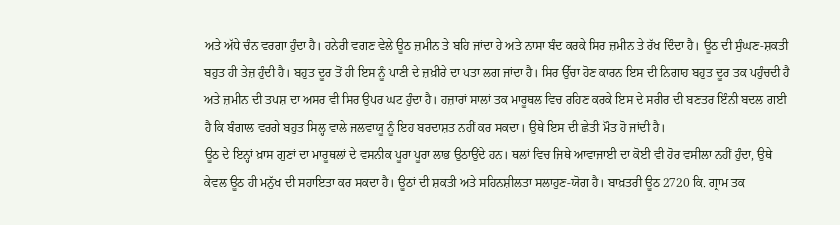ਅਤੇ ਅੱਧੇ ਚੰਨ ਵਰਗਾ ਹੁੰਦਾ ਹੈ। ਹਨੇਰੀ ਵਗਣ ਵੇਲੇ ਊਠ ਜ਼ਮੀਨ ਤੇ ਬਹਿ ਜਾਂਦਾ ਹੇ ਅਤੇ ਨਾਸਾ ਬੰਦ ਕਰਕੇ ਸਿਰ ਜ਼ਮੀਨ ਤੇ ਰੱਖ ਦਿੰਦਾ ਹੈ। ਊਠ ਦੀ ਸੁੰਘਣ-ਸ਼ਕਤੀ ਬਹੁਤ ਹੀ ਤੇਜ਼ ਹੁੰਦੀ ਹੈ। ਬਹੁਤ ਦੂਰ ਤੋਂ ਹੀ ਇਸ ਨੂੰ ਪਾਣੀ ਦੇ ਜ਼ਖ਼ੀਰੇ ਦਾ ਪਤਾ ਲਗ ਜਾਂਦਾ ਹੈ। ਸਿਰ ਉੱਚਾ ਹੋਣ ਕਾਰਨ ਇਸ ਦੀ ਨਿਗਾਹ ਬਹੁਤ ਦੂਰ ਤਕ ਪਹੁੰਚਦੀ ਹੈ ਅਤੇ ਜ਼ਮੀਨ ਦੀ ਤਪਸ਼ ਦਾ ਅਸਰ ਵੀ ਸਿਰ ਉਪਰ ਘਟ ਹੁੰਦਾ ਹੈ। ਹਜ਼ਾਰਾਂ ਸਾਲਾਂ ਤਕ ਮਾਰੂਥਲ ਵਿਚ ਰਹਿਣ ਕਰਕੇ ਇਸ ਦੇ ਸਰੀਰ ਦੀ ਬਣਤਰ ਇੰਨੀ ਬਦਲ ਗਈ ਹੈ ਕਿ ਬੰਗਾਲ ਵਰਗੇ ਬਹੁਤ ਸਿਲ੍ਹ ਵਾਲੇ ਜਲਵਾਯੂ ਨੂੰ ਇਹ ਬਰਦਾਸ਼ਤ ਨਹੀਂ ਕਰ ਸਕਦਾ। ਉਥੇ ਇਸ ਦੀ ਛੇਤੀ ਮੌਤ ਹੋ ਜਾਂਦੀ ਹੈ।
ਊਠ ਦੇ ਇਨ੍ਹਾਂ ਖ਼ਾਸ ਗੁਣਾਂ ਦਾ ਮਾਰੂਥਲਾਂ ਦੇ ਵਸਨੀਕ ਪੂਰਾ ਪੂਰਾ ਲਾਭ ਉਠਾਉਂਦੇ ਹਨ। ਥਲਾਂ ਵਿਚ ਜਿਥੇ ਆਵਾਜਾਈ ਦਾ ਕੋਈ ਵੀ ਹੋਰ ਵਸੀਲਾ ਨਹੀਂ ਹੁੰਦਾ, ਉਥੇ ਕੇਵਲ ਊਠ ਹੀ ਮਨੁੱਖ ਦੀ ਸਹਾਇਤਾ ਕਰ ਸਕਦਾ ਹੈ। ਊਠਾਂ ਦੀ ਸ਼ਕਤੀ ਅਤੇ ਸਹਿਨਸ਼ੀਲਤਾ ਸਲਾਹੁਣ-ਯੋਗ ਹੈ। ਬਾਖ਼ਤਰੀ ਊਠ 2720 ਕਿ. ਗ੍ਰਾਮ ਤਕ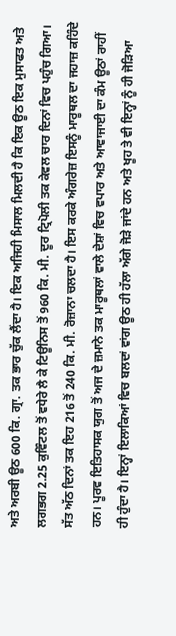ਅਤੇ ਅਰਬੀ ਊਠ 600 ਕਿ. ਗ੍ਰਾ. ਤਕ ਭਾਰ ਚੁੱਕ ਲੈਂਦਾ ਹੈ। ਇਕ ਅਜਿਹੀ ਮਿਸਾਲ ਮਿਲਦੀ ਹੈ ਕਿ ਇਕ ਊਠ ਇਕ ਮੁਸਾਫਤ ਅਤੇ ਲਗਭਗ 2.25 ਕੁਵਿੰਟਲ ਤੋਂ ਵਧੇਰੇ ਲੈ ਕੇ ਟਿਊਨਿਸ ਤੋਂ 960 ਕਿ. ਮੀ. ਦੂਰ ਟ੍ਰਿਪੋਲੀ ਤਕ ਕੇਵਲ ਚਾਰ ਦਿਨਾਂ ਵਿਚ ਪਹੁੰਚ ਗਿਆ। ਸੱਤ ਅੱਠ ਦਿਨਾਂ ਤਕ ਇਹ 216 ਤੋਂ 240 ਕਿ. ਮੀ. ਰੋਜ਼ਾਨਾ ਚਲਦਾ ਹੈ। ਇਸ ਕਰਕੇ ਅੰਗਰੇਜ਼ ਇਸਨੂੰ ਮਾਰੂਥਲ ਦਾ ਜਹਾਜ਼ ਕਹਿੰਦੇ ਹਨ। ਪੂਰਵ ਇਤਿਹਾਸਕ ਯੁਗ ਤੋਂ ਅਜ ਦੇ ਜ਼ਮਾਨੇ ਤਕ ਮਾਰੂਥਲਾਂ ਵਾਲੇ ਦੇਸ਼ਾਂ ਵਿਚ ਵਪਾਰ ਅਤੇ ਆਵਾਜਾਈ ਦਾ ਕੰਮ ਊਠਾਂ ਰਾਹੀਂ ਹੀ ਹੁੰਦਾ ਹੈ। ਇਨ੍ਹਾਂ ਇਲਾਕਿਆਂ ਵਿਚ ਬਲਦਾਂ ਵਾਂਗ ਊਠ ਹੀ ਹੱਲਾ ਅੱਗੇ ਜੋੜੇ ਜਾਂਦੇ ਹਨ ਅਤੇ ਖੂਹ ਤੇ ਵੀ ਇਨ੍ਹਾਂ ਨੂੰ ਹੀ ਜੋੜਿਆ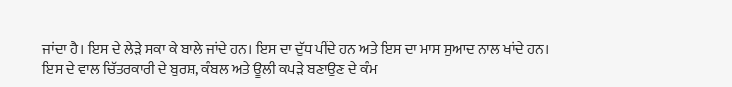ਜਾਂਦਾ ਹੈ। ਇਸ ਦੇ ਲੇੜੇ ਸਕਾ ਕੇ ਬਾਲੇ ਜਾਂਦੇ ਹਨ। ਇਸ ਦਾ ਦੁੱਧ ਪੀਂਦੇ ਹਨ ਅਤੇ ਇਸ ਦਾ ਮਾਸ ਸੁਆਦ ਨਾਲ ਖਾਂਦੇ ਹਨ। ਇਸ ਦੇ ਵਾਲ ਚਿੱਤਰਕਾਰੀ ਦੇ ਬੁਰਸ਼, ਕੰਬਲ ਅਤੇ ਊਲੀ ਕਪੜੇ ਬਣਾਉਣ ਦੇ ਕੰਮ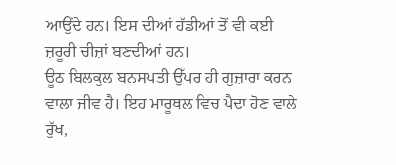ਆਉਂਦੇ ਹਨ। ਇਸ ਦੀਆਂ ਹੱਡੀਆਂ ਤੋਂ ਵੀ ਕਈ ਜ਼ਰੂਰੀ ਚੀਜ਼ਾਂ ਬਣਦੀਆਂ ਹਨ।
ਊਠ ਬਿਲਕੁਲ ਬਨਸਪਤੀ ਉੱਪਰ ਹੀ ਗੁਜ਼ਾਰਾ ਕਰਨ ਵਾਲਾ ਜੀਵ ਹੈ। ਇਹ ਮਾਰੂਥਲ ਵਿਚ ਪੈਦਾ ਹੋਣ ਵਾਲੇ ਰੁੱਖ,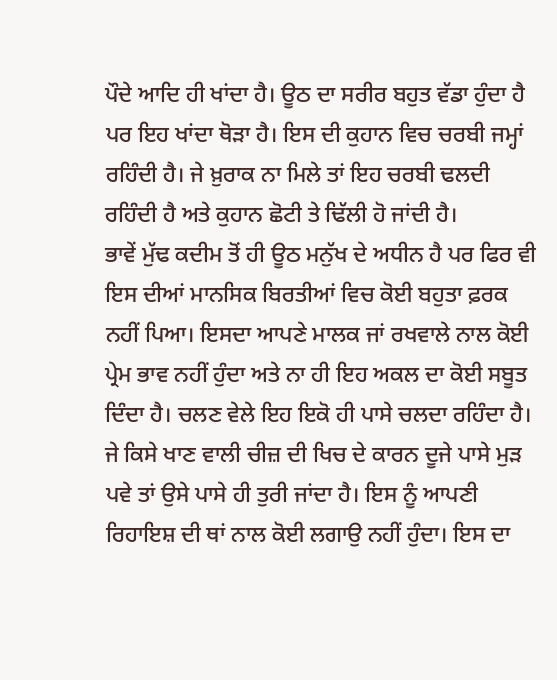ਪੌਦੇ ਆਦਿ ਹੀ ਖਾਂਦਾ ਹੈ। ਊਠ ਦਾ ਸਰੀਰ ਬਹੁਤ ਵੱਡਾ ਹੁੰਦਾ ਹੈ ਪਰ ਇਹ ਖਾਂਦਾ ਥੋੜਾ ਹੈ। ਇਸ ਦੀ ਕੁਹਾਨ ਵਿਚ ਚਰਬੀ ਜਮ੍ਹਾਂ ਰਹਿੰਦੀ ਹੈ। ਜੇ ਖ਼ੁਰਾਕ ਨਾ ਮਿਲੇ ਤਾਂ ਇਹ ਚਰਬੀ ਢਲਦੀ ਰਹਿੰਦੀ ਹੈ ਅਤੇ ਕੁਹਾਨ ਛੋਟੀ ਤੇ ਢਿੱਲੀ ਹੋ ਜਾਂਦੀ ਹੈ।
ਭਾਵੇਂ ਮੁੱਢ ਕਦੀਮ ਤੋਂ ਹੀ ਊਠ ਮਨੁੱਖ ਦੇ ਅਧੀਨ ਹੈ ਪਰ ਫਿਰ ਵੀ ਇਸ ਦੀਆਂ ਮਾਨਸਿਕ ਬਿਰਤੀਆਂ ਵਿਚ ਕੋਈ ਬਹੁਤਾ ਫ਼ਰਕ ਨਹੀਂ ਪਿਆ। ਇਸਦਾ ਆਪਣੇ ਮਾਲਕ ਜਾਂ ਰਖਵਾਲੇ ਨਾਲ ਕੋਈ ਪ੍ਰੇਮ ਭਾਵ ਨਹੀਂ ਹੁੰਦਾ ਅਤੇ ਨਾ ਹੀ ਇਹ ਅਕਲ ਦਾ ਕੋਈ ਸਬੂਤ ਦਿੰਦਾ ਹੈ। ਚਲਣ ਵੇਲੇ ਇਹ ਇਕੋ ਹੀ ਪਾਸੇ ਚਲਦਾ ਰਹਿੰਦਾ ਹੈ। ਜੇ ਕਿਸੇ ਖਾਣ ਵਾਲੀ ਚੀਜ਼ ਦੀ ਖਿਚ ਦੇ ਕਾਰਨ ਦੂਜੇ ਪਾਸੇ ਮੁੜ ਪਵੇ ਤਾਂ ਉਸੇ ਪਾਸੇ ਹੀ ਤੁਰੀ ਜਾਂਦਾ ਹੈ। ਇਸ ਨੂੰ ਆਪਣੀ ਰਿਹਾਇਸ਼ ਦੀ ਥਾਂ ਨਾਲ ਕੋਈ ਲਗਾਉ ਨਹੀਂ ਹੁੰਦਾ। ਇਸ ਦਾ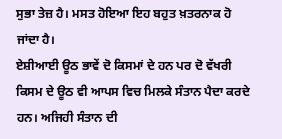ਸੁਭਾ ਤੇਜ਼ ਹੈ। ਮਸਤ ਹੋਇਆ ਇਹ ਬਹੁਤ ਖ਼ਤਰਨਾਕ ਹੋ ਜਾਂਦਾ ਹੈ।
ਏਸ਼ੀਆਈ ਊਠ ਭਾਵੇਂ ਦੋ ਕਿਸਮਾਂ ਦੇ ਹਨ ਪਰ ਦੋ ਵੱਖਰੀ ਕਿਸਮ ਦੇ ਊਠ ਵੀ ਆਪਸ ਵਿਚ ਮਿਲਕੇ ਸੰਤਾਨ ਪੈਦਾ ਕਰਦੇ ਹਨ। ਅਜਿਹੀ ਸੰਤਾਨ ਦੀ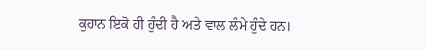ਕੁਹਾਨ ਇਕੋ ਹੀ ਹੁੰਦੀ ਹੈ ਅਤੇ ਵਾਲ ਲੰਮੇ ਹੁੰਦੇ ਹਨ।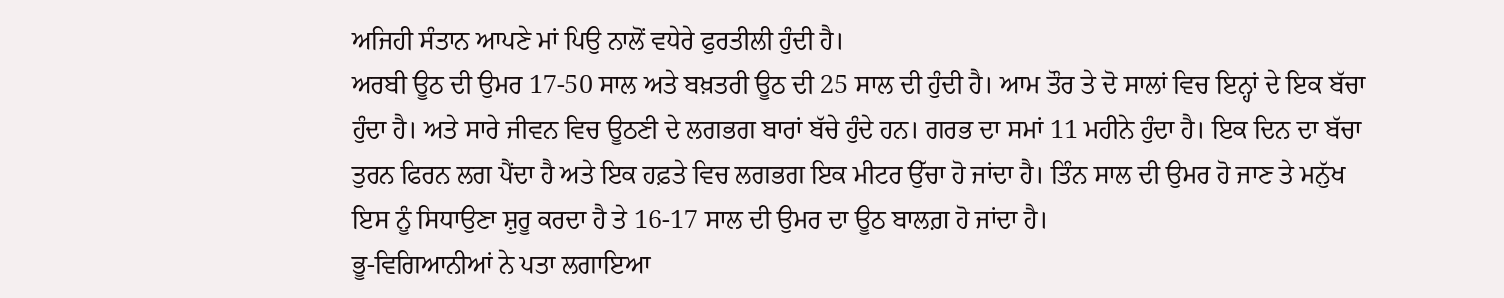ਅਜਿਹੀ ਸੰਤਾਨ ਆਪਣੇ ਮਾਂ ਪਿਉ ਨਾਲੋਂ ਵਧੇਰੇ ਫੁਰਤੀਲੀ ਹੁੰਦੀ ਹੈ।
ਅਰਬੀ ਊਠ ਦੀ ਉਮਰ 17-50 ਸਾਲ ਅਤੇ ਬਖ਼ਤਰੀ ਊਠ ਦੀ 25 ਸਾਲ ਦੀ ਹੁੰਦੀ ਹੈ। ਆਮ ਤੌਰ ਤੇ ਦੋ ਸਾਲਾਂ ਵਿਚ ਇਨ੍ਹਾਂ ਦੇ ਇਕ ਬੱਚਾ ਹੁੰਦਾ ਹੈ। ਅਤੇ ਸਾਰੇ ਜੀਵਨ ਵਿਚ ਊਠਣੀ ਦੇ ਲਗਭਗ ਬਾਰਾਂ ਬੱਚੇ ਹੁੰਦੇ ਹਨ। ਗਰਭ ਦਾ ਸਮਾਂ 11 ਮਹੀਨੇ ਹੁੰਦਾ ਹੈ। ਇਕ ਦਿਨ ਦਾ ਬੱਚਾ ਤੁਰਨ ਫਿਰਨ ਲਗ ਪੈਂਦਾ ਹੈ ਅਤੇ ਇਕ ਹਫ਼ਤੇ ਵਿਚ ਲਗਭਗ ਇਕ ਮੀਟਰ ਉੱਚਾ ਹੋ ਜਾਂਦਾ ਹੈ। ਤਿੰਨ ਸਾਲ ਦੀ ਉਮਰ ਹੋ ਜਾਣ ਤੇ ਮਨੁੱਖ ਇਸ ਨੂੰ ਸਿਧਾਉਣਾ ਸ਼ੁਰੂ ਕਰਦਾ ਹੈ ਤੇ 16-17 ਸਾਲ ਦੀ ਉਮਰ ਦਾ ਊਠ ਬਾਲਗ਼ ਹੋ ਜਾਂਦਾ ਹੈ।
ਭੂ-ਵਿਗਿਆਨੀਆਂ ਨੇ ਪਤਾ ਲਗਾਇਆ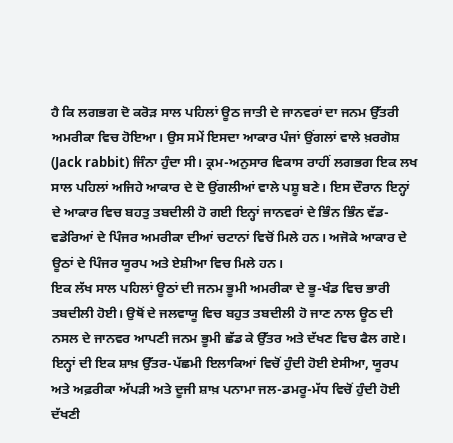ਹੈ ਕਿ ਲਗਭਗ ਦੋ ਕਰੋੜ ਸਾਲ ਪਹਿਲਾਂ ਊਠ ਜਾਤੀ ਦੇ ਜਾਨਵਰਾਂ ਦਾ ਜਨਮ ਉੱਤਰੀ ਅਮਰੀਕਾ ਵਿਚ ਹੋਇਆ। ਉਸ ਸਮੇਂ ਇਸਦਾ ਆਕਾਰ ਪੰਜਾਂ ਉਂਗਲਾਂ ਵਾਲੇ ਖ਼ਰਗੋਸ਼ (Jack rabbit) ਜਿੰਨਾ ਹੁੰਦਾ ਸੀ। ਕ੍ਰਮ-ਅਨੁਸਾਰ ਵਿਕਾਸ ਰਾਹੀਂ ਲਗਭਗ ਇਕ ਲਖ ਸਾਲ ਪਹਿਲਾਂ ਅਜਿਹੇ ਆਕਾਰ ਦੇ ਦੋ ਉਂਗਲੀਆਂ ਵਾਲੇ ਪਸ਼ੂ ਬਣੇ। ਇਸ ਦੌਰਾਨ ਇਨ੍ਹਾਂ ਦੇ ਆਕਾਰ ਵਿਚ ਬਹਤੁ ਤਬਦੀਲੀ ਹੋ ਗਈ ਇਨ੍ਹਾਂ ਜਾਨਵਰਾਂ ਦੇ ਭਿੰਨ ਭਿੰਨ ਵੱਡ-ਵਡੇਰਿਆਂ ਦੇ ਪਿੰਜਰ ਅਮਰੀਕਾ ਦੀਆਂ ਚਟਾਨਾਂ ਵਿਚੋਂ ਮਿਲੇ ਹਨ। ਅਜੋਕੇ ਆਕਾਰ ਦੇ ਊਠਾਂ ਦੇ ਪਿੰਜਰ ਯੂਰਪ ਅਤੇ ਏਸ਼ੀਆ ਵਿਚ ਮਿਲੇ ਹਨ।
ਇਕ ਲੱਖ ਸਾਲ ਪਹਿਲਾਂ ਊਠਾਂ ਦੀ ਜਨਮ ਭੂਮੀ ਅਮਰੀਕਾ ਦੇ ਭੂ-ਖੰਡ ਵਿਚ ਭਾਰੀ ਤਬਦੀਲੀ ਹੋਈ। ਉਥੋਂ ਦੇ ਜਲਵਾਯੂ ਵਿਚ ਬਹੁਤ ਤਬਦੀਲੀ ਹੋ ਜਾਣ ਨਾਲ ਊਠ ਦੀ ਨਸਲ ਦੇ ਜਾਨਵਰ ਆਪਣੀ ਜਨਮ ਭੂਮੀ ਛੱਡ ਕੇ ਉੱਤਰ ਅਤੇ ਦੱਖਣ ਵਿਚ ਫੈਲ ਗਏ। ਇਨ੍ਹਾਂ ਦੀ ਇਕ ਸ਼ਾਖ਼ ਉੱਤਰ-ਪੱਛਮੀ ਇਲਾਕਿਆਂ ਵਿਚੋਂ ਹੁੰਦੀ ਹੋਈ ਏਸੀਆ, ਯੂਰਪ ਅਤੇ ਅਫ਼ਰੀਕਾ ਅੱਪੜੀ ਅਤੇ ਦੂਜੀ ਸ਼ਾਖ਼ ਪਨਾਮਾ ਜਲ-ਡਮਰੂ-ਮੱਧ ਵਿਚੋਂ ਹੁੰਦੀ ਹੋਈ ਦੱਖਣੀ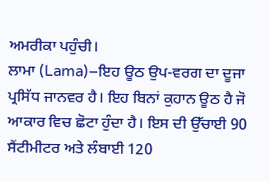ਅਮਰੀਕਾ ਪਹੁੰਚੀ।
ਲਾਮਾ (Lama)–ਇਹ ਊਠ ਉਪ-ਵਰਗ ਦਾ ਦੂਜਾ ਪ੍ਰਸਿੱਧ ਜਾਨਵਰ ਹੈ। ਇਹ ਬਿਨਾਂ ਕੁਹਾਨ ਊਠ ਹੈ ਜੋ ਆਕਾਰ ਵਿਚ ਛੋਟਾ ਹੁੰਦਾ ਹੈ। ਇਸ ਦੀ ਉੱਚਾਈ 90 ਸੈਂਟੀਮੀਟਰ ਅਤੇ ਲੰਬਾਈ 120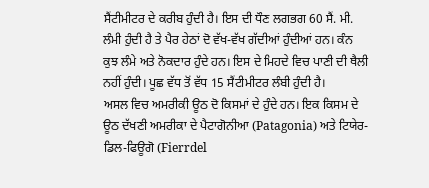ਸੈਂਟੀਮੀਟਰ ਦੇ ਕਰੀਬ ਹੁੰਦੀ ਹੈ। ਇਸ ਦੀ ਧੌਣ ਲਗਭਗ 60 ਸੈਂ. ਮੀ. ਲੰਮੀ ਹੁੰਦੀ ਹੈ ਤੇ ਪੈਰ ਹੇਠਾਂ ਦੋ ਵੱਖ-ਵੱਖ ਗੱਦੀਆਂ ਹੁੰਦੀਆਂ ਹਨ। ਕੰਨ ਕੁਝ ਲੰਮੇ ਅਤੇ ਨੋਕਦਾਰ ਹੁੰਦੇ ਹਨ। ਇਸ ਦੇ ਮਿਹਦੇ ਵਿਚ ਪਾਣੀ ਦੀ ਥੈਲੀ ਨਹੀਂ ਹੁੰਦੀ। ਪੂਛ ਵੱਧ ਤੋਂ ਵੱਧ 15 ਸੈਂਟੀਮੀਟਰ ਲੰਬੀ ਹੁੰਦੀ ਹੈ।
ਅਸਲ ਵਿਚ ਅਮਰੀਕੀ ਊਠ ਦੋ ਕਿਸਮਾਂ ਦੇ ਹੁੰਦੇ ਹਨ। ਇਕ ਕਿਸਮ ਦੇ ਊਠ ਦੱਖਣੀ ਅਮਰੀਕਾ ਦੇ ਪੈਟਾਗੋਨੀਆ (Patagonia) ਅਤੇ ਟਿਯੇਰ-ਡਿਲ-ਫਿਊਗੋ (Fierrdel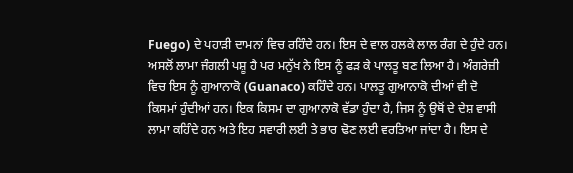Fuego) ਦੇ ਪਹਾੜੀ ਦਾਮਨਾਂ ਵਿਚ ਰਹਿੰਦੇ ਹਨ। ਇਸ ਦੇ ਵਾਲ ਹਲਕੇ ਲਾਲ ਰੰਗ ਦੇ ਹੁੰਦੇ ਹਨ। ਅਸਲੋਂ ਲਾਮਾ ਜੰਗਲੀ ਪਸ਼ੂ ਹੈ ਪਰ ਮਨੁੱਖ ਨੇ ਇਸ ਨੂੰ ਫੜ ਕੇ ਪਾਲਤੂ ਬਣ ਲਿਆ ਹੈ। ਅੰਗਰੇਜ਼ੀ ਵਿਚ ਇਸ ਨੂੰ ਗੁਆਨਾਕੋ (Guanaco) ਕਹਿੰਦੇ ਹਨ। ਪਾਲਤੂ ਗੁਆਨਾਕੋ ਦੀਆਂ ਵੀ ਦੋ ਕਿਸਮਾਂ ਹੁੰਦੀਆਂ ਹਨ। ਇਕ ਕਿਸਮ ਦਾ ਗੁਆਨਾਕੋ ਵੱਡਾ ਹੁੰਦਾ ਹੈ, ਜਿਸ ਨੂੰ ਉਥੋਂ ਦੇ ਦੇਸ਼ ਵਾਸੀ ਲਾਮਾ ਕਹਿੰਦੇ ਹਨ ਅਤੇ ਇਹ ਸਵਾਰੀ ਲਈ ਤੇ ਭਾਰ ਢੋਣ ਲਈ ਵਰਤਿਆ ਜਾਂਦਾ ਹੈ। ਇਸ ਦੇ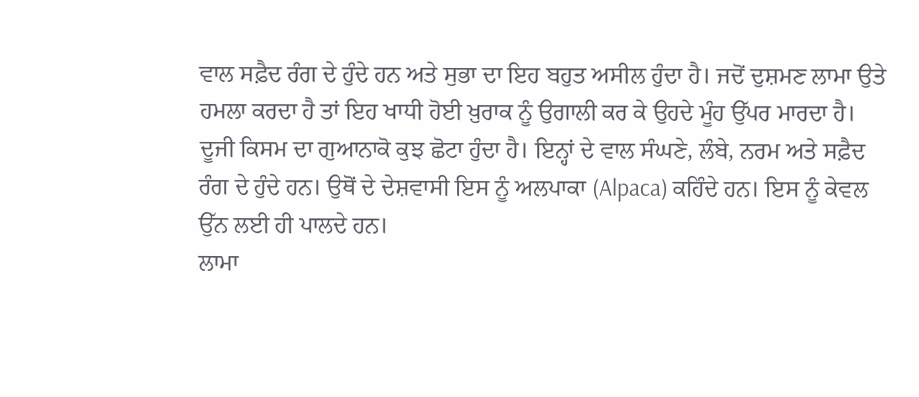ਵਾਲ ਸਫ਼ੈਦ ਰੰਗ ਦੇ ਹੁੰਦੇ ਹਨ ਅਤੇ ਸੁਭਾ ਦਾ ਇਹ ਬਹੁਤ ਅਸੀਲ ਹੁੰਦਾ ਹੈ। ਜਦੋਂ ਦੁਸ਼ਮਣ ਲਾਮਾ ਉਤੇ ਹਮਲਾ ਕਰਦਾ ਹੈ ਤਾਂ ਇਹ ਖਾਧੀ ਹੋਈ ਖ਼ੁਰਾਕ ਨੂੰ ਉਗਾਲੀ ਕਰ ਕੇ ਉਹਦੇ ਮੂੰਹ ਉੱਪਰ ਮਾਰਦਾ ਹੈ।
ਦੂਜੀ ਕਿਸਮ ਦਾ ਗੁਆਨਾਕੋ ਕੁਝ ਛੋਟਾ ਹੁੰਦਾ ਹੈ। ਇਨ੍ਹਾਂ ਦੇ ਵਾਲ ਸੰਘਣੇ, ਲੰਬੇ, ਨਰਮ ਅਤੇ ਸਫ਼ੈਦ ਰੰਗ ਦੇ ਹੁੰਦੇ ਹਨ। ਉਥੋਂ ਦੇ ਦੇਸ਼ਵਾਸੀ ਇਸ ਨੂੰ ਅਲਪਾਕਾ (Alpaca) ਕਹਿੰਦੇ ਹਨ। ਇਸ ਨੂੰ ਕੇਵਲ ਉੱਨ ਲਈ ਹੀ ਪਾਲਦੇ ਹਨ।
ਲਾਮਾ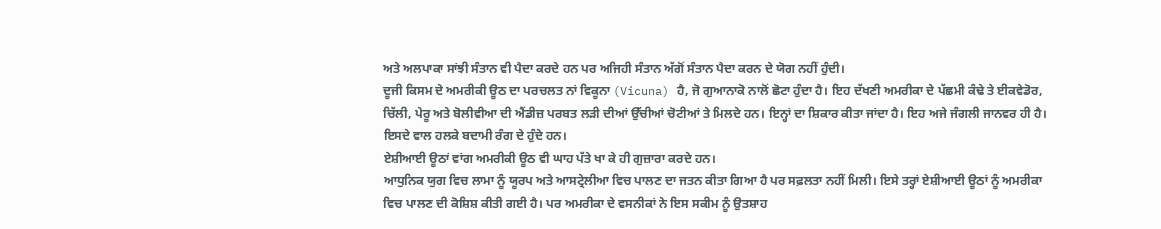ਅਤੇ ਅਲਪਾਕਾ ਸਾਂਝੀ ਸੰਤਾਨ ਵੀ ਪੈਦਾ ਕਰਦੇ ਹਨ ਪਰ ਅਜਿਹੀ ਸੰਤਾਨ ਅੱਗੋਂ ਸੰਤਾਨ ਪੈਦਾ ਕਰਨ ਦੇ ਯੋਗ ਨਹੀਂ ਹੁੰਦੀ।
ਦੂਜੀ ਕਿਸਮ ਦੇ ਅਮਰੀਕੀ ਊਠ ਦਾ ਪਰਚਲਤ ਨਾਂ ਵਿਕੂਨਾ (Vicuna) ਹੈ, ਜੋ ਗੁਆਨਾਕੋ ਨਾਲੋਂ ਛੋਟਾ ਹੁੰਦਾ ਹੈ। ਇਹ ਦੱਖਣੀ ਅਮਰੀਕਾ ਦੇ ਪੱਛਮੀ ਕੰਢੇ ਤੇ ਈਕਵੇਡੋਰ, ਚਿੱਲੀ, ਪੇਰੂ ਅਤੇ ਬੋਲੀਵੀਆ ਦੀ ਐਂਡੀਜ਼ ਪਰਬਤ ਲੜੀ ਦੀਆਂ ਉੱਚੀਆਂ ਚੋਟੀਆਂ ਤੇ ਮਿਲਦੇ ਹਨ। ਇਨ੍ਹਾਂ ਦਾ ਸ਼ਿਕਾਰ ਕੀਤਾ ਜਾਂਦਾ ਹੈ। ਇਹ ਅਜੇ ਜੰਗਲੀ ਜਾਨਵਰ ਹੀ ਹੈ। ਇਸਦੇ ਵਾਲ ਹਲਕੇ ਬਦਾਮੀ ਰੰਗ ਦੇ ਹੁੰਦੇ ਹਨ।
ਏਸ਼ੀਆਈ ਊਠਾਂ ਵਾਂਗ ਅਮਰੀਕੀ ਊਠ ਵੀ ਘਾਹ ਪੱਤੇ ਖਾ ਕੇ ਹੀ ਗੁਜ਼ਾਰਾ ਕਰਦੇ ਹਨ।
ਆਧੁਨਿਕ ਯੁਗ ਵਿਚ ਲਾਮਾ ਨੂੰ ਯੂਰਪ ਅਤੇ ਆਸਟ੍ਰੇਲੀਆ ਵਿਚ ਪਾਲਣ ਦਾ ਜਤਨ ਕੀਤਾ ਗਿਆ ਹੈ ਪਰ ਸਫ਼ਲਤਾ ਨਹੀਂ ਮਿਲੀ। ਇਸੇ ਤਰ੍ਹਾਂ ਏਸ਼ੀਆਈ ਊਠਾਂ ਨੂੰ ਅਮਰੀਕਾ ਵਿਚ ਪਾਲਣ ਦੀ ਕੋਸ਼ਿਸ਼ ਕੀਤੀ ਗਈ ਹੈ। ਪਰ ਅਮਰੀਕਾ ਦੇ ਵਸਨੀਕਾਂ ਨੇ ਇਸ ਸਕੀਮ ਨੂੰ ਉਤਸ਼ਾਹ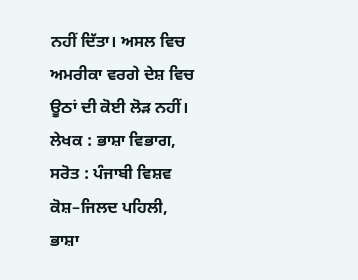ਨਹੀਂ ਦਿੱਤਾ। ਅਸਲ ਵਿਚ ਅਮਰੀਕਾ ਵਰਗੇ ਦੇਸ਼ ਵਿਚ ਊਠਾਂ ਦੀ ਕੋਈ ਲੋੜ ਨਹੀਂ।
ਲੇਖਕ : ਭਾਸ਼ਾ ਵਿਭਾਗ,
ਸਰੋਤ : ਪੰਜਾਬੀ ਵਿਸ਼ਵ ਕੋਸ਼–ਜਿਲਦ ਪਹਿਲੀ, ਭਾਸ਼ਾ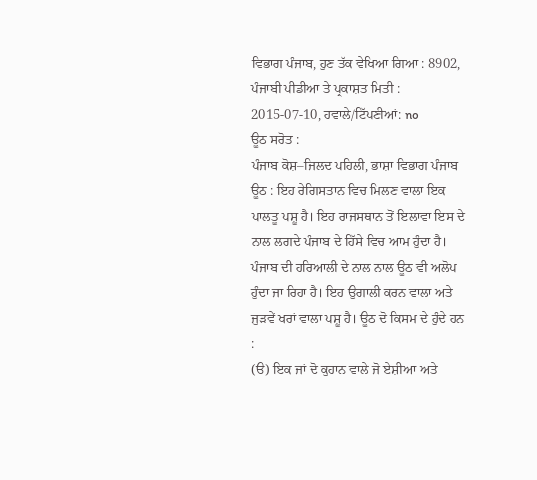ਵਿਭਾਗ ਪੰਜਾਬ, ਹੁਣ ਤੱਕ ਵੇਖਿਆ ਗਿਆ : 8902, ਪੰਜਾਬੀ ਪੀਡੀਆ ਤੇ ਪ੍ਰਕਾਸ਼ਤ ਮਿਤੀ : 2015-07-10, ਹਵਾਲੇ/ਟਿੱਪਣੀਆਂ: no
ਊਠ ਸਰੋਤ :
ਪੰਜਾਬ ਕੋਸ਼–ਜਿਲਦ ਪਹਿਲੀ, ਭਾਸ਼ਾ ਵਿਭਾਗ ਪੰਜਾਬ
ਊਠ : ਇਹ ਰੇਗਿਸਤਾਨ ਵਿਚ ਮਿਲਣ ਵਾਲਾ ਇਕ ਪਾਲਤੂ ਪਸ਼ੂ ਹੈ। ਇਹ ਰਾਜਸਥਾਨ ਤੋਂ ਇਲਾਵਾ ਇਸ ਦੇ ਨਾਲ ਲਗਦੇ ਪੰਜਾਬ ਦੇ ਹਿੱਸੇ ਵਿਚ ਆਮ ਹੁੰਦਾ ਹੈ। ਪੰਜਾਬ ਦੀ ਹਰਿਆਲੀ ਦੇ ਨਾਲ ਨਾਲ ਊਠ ਵੀ ਅਲੋਪ ਹੁੰਦਾ ਜਾ ਰਿਹਾ ਹੈ। ਇਹ ਉਗਾਲੀ ਕਰਨ ਵਾਲਾ ਅਤੇ ਜੁੜਵੇਂ ਖਰਾਂ ਵਾਲਾ ਪਸ਼ੂ ਹੈ। ਊਠ ਦੋ ਕਿਸਮ ਦੇ ਹੁੰਦੇ ਹਨ :
(ੳ) ਇਕ ਜਾਂ ਦੋ ਕੁਹਾਨ ਵਾਲੇ ਜੋ ਏਸ਼ੀਆ ਅਤੇ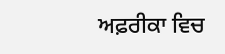ਅਫ਼ਰੀਕਾ ਵਿਚ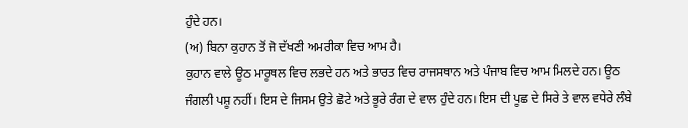ਹੁੰਦੇ ਹਨ।
(ਅ) ਬਿਨਾ ਕੁਹਾਨ ਤੋਂ ਜੋ ਦੱਖਣੀ ਅਮਰੀਕਾ ਵਿਚ ਆਮ ਹੈ।
ਕੁਹਾਨ ਵਾਲੇ ਊਠ ਮਾਰੂਥਲ ਵਿਚ ਲਭਦੇ ਹਨ ਅਤੇ ਭਾਰਤ ਵਿਚ ਰਾਜਸਥਾਨ ਅਤੇ ਪੰਜਾਬ ਵਿਚ ਆਮ ਮਿਲਦੇ ਹਨ। ਊਠ ਜੰਗਲੀ ਪਸ਼ੂ ਨਹੀਂ। ਇਸ ਦੇ ਜਿਸਮ ਉਤੇ ਛੋਟੇ ਅਤੇ ਭੂਰੇ ਰੰਗ ਦੇ ਵਾਲ ਹੁੰਦੇ ਹਨ। ਇਸ ਦੀ ਪੂਛ ਦੇ ਸਿਰੇ ਤੇ ਵਾਲ ਵਧੇਰੇ ਲੰਬੇ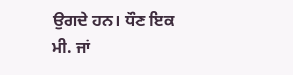ਉਗਦੇ ਹਨ। ਧੌਣ ਇਕ ਮੀ. ਜਾਂ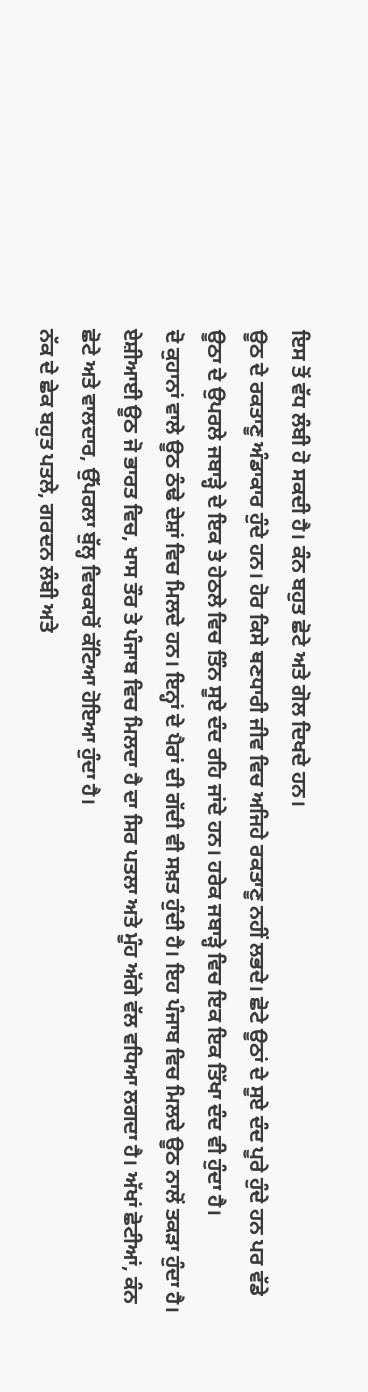ਇਸ ਤੋਂ ਵੱਧ ਲੰਬੀ ਹੋ ਸਕਦੀ ਹੈ। ਕੰਨ ਬਹੁਤ ਛੋਟੇ ਅਤੇ ਗੋਲ ਦਿਖਦੇ ਹਨ।
ਊਠ ਦੇ ਰਕਤਾਣੂ ਅੰਡਾਕਾਰ ਹੁੰਦੇ ਹਨ। ਹੋਰ ਕਿਸੇ ਥਣਧਾਰੀ ਜੀਵ ਵਿਚ ਅਜਿਹੇ ਰਕਤਾਣੂ ਨਹੀਂ ਲਭਦੇ। ਛੋਟੇ ਊਠਾਂ ਦੇ ਸੂਏ ਦੰਦ ਪੂਰੇ ਹੁੰਦੇ ਹਨ ਪਰ ਵੱਡੇ ਊਠਾ ਦੇ ਉਪਰਲੇ ਜਬਾੜ੍ਹੇ ਦੇ ਇਕ ਤੇ ਹੇਠਲੇ ਵਿਚ ਤਿੰਨ ਸੂਏ ਦੰਦ ਰਹਿ ਜਾਂਦੇ ਹਨ। ਹਰੇਕ ਜਬਾੜ੍ਹੇ ਵਿਚ ਇਕ ਇਕ ਤਿੱਖਾ ਦੰਦ ਵੀ ਹੁੰਦਾ ਹੈ।
ਦੋ ਕੁਹਾਨਾਂ ਵਾਲੇ ਊਠ ਠੰਢੇ ਦੇਸ਼ਾਂ ਵਿਚ ਮਿਲਦੇ ਹਨ। ਇਨ੍ਹਾਂ ਦੇ ਪੈਰਾਂ ਦੀ ਗੱਦੀ ਵੀ ਸਖ਼ਤ ਹੁੰਦੀ ਹੈ। ਇਹ ਪੰਜਾਬ ਵਿਚ ਮਿਲਦੇ ਊਠ ਨਾਲੋਂ ਤਕੜਾ ਹੁੰਦਾ ਹੈ।
ਏਸ਼ੀਆਈ ਊਠ ਜੋ ਭਾਰਤ ਵਿਚ, ਖਾਸ ਤੌਰ ਤੇ ਪੰਜਾਬ ਵਿਚ ਮਿਲਦਾ ਹੈ ਦਾ ਸਿਰ ਪਤਲਾ ਅਤੇ ਮੂੰਹ ਅੱਗੇ ਵੱਲ ਵਧਿਆ ਲਗਦਾ ਹੈ। ਅੱਖਾਂ ਛੋਟੀਆਂ, ਕੰਨ ਛੋਟੇ ਅਤੇ ਵਾਲਦਾਰ, ਉੱਪਰਲਾ ਬੁੱਲ੍ਹ ਵਿਚਕਾਰੋਂ ਕੱਟਿਆ ਹੋਇਆ ਹੁੰਦਾ ਹੈ।
ਨੱਕ ਦੇ ਛੇਕ ਬਹੁਤ ਪਤਲੇ, ਗਰਦਨ ਲੰਬੀ ਅਤੇ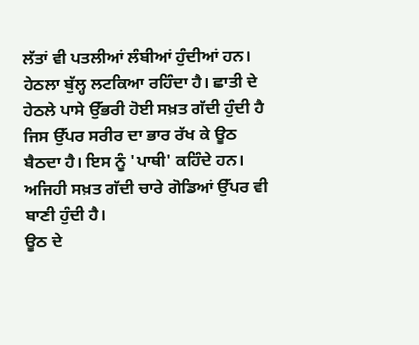ਲੱਤਾਂ ਵੀ ਪਤਲੀਆਂ ਲੰਬੀਆਂ ਹੁੰਦੀਆਂ ਹਨ। ਹੇਠਲਾ ਬੁੱਲ੍ਹ ਲਟਕਿਆ ਰਹਿੰਦਾ ਹੈ। ਛਾਤੀ ਦੇ ਹੇਠਲੇ ਪਾਸੇ ਉੱਭਰੀ ਹੋਈ ਸਖ਼ਤ ਗੱਦੀ ਹੁੰਦੀ ਹੈ ਜਿਸ ਉੱਪਰ ਸਰੀਰ ਦਾ ਭਾਰ ਰੱਖ ਕੇ ਊਠ ਬੈਠਦਾ ਹੈ। ਇਸ ਨੂੰ 'ਪਾਥੀ' ਕਹਿੰਦੇ ਹਨ। ਅਜਿਹੀ ਸਖ਼ਤ ਗੱਦੀ ਚਾਰੇ ਗੋਡਿਆਂ ਉੱਪਰ ਵੀ ਬਾਣੀ ਹੁੰਦੀ ਹੈ।
ਊਠ ਦੇ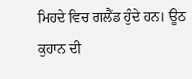ਮਿਹਦੇ ਵਿਚ ਗਲੈਂਡ ਹੁੰਦੇ ਹਨ। ਊਠ ਕੁਹਾਨ ਦੀ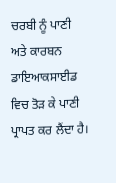ਚਰਬੀ ਨੂੰ ਪਾਣੀ ਅਤੇ ਕਾਰਬਨ ਡਾਇਆਕਸਾਈਡ ਵਿਚ ਤੋੜ ਕੇ ਪਾਣੀ ਪ੍ਰਾਪਤ ਕਰ ਲੈਂਦਾ ਹੈ।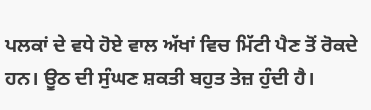ਪਲਕਾਂ ਦੇ ਵਧੇ ਹੋਏ ਵਾਲ ਅੱਖਾਂ ਵਿਚ ਮਿੱਟੀ ਪੈਣ ਤੋਂ ਰੋਕਦੇ ਹਨ। ਊਠ ਦੀ ਸੁੰਘਣ ਸ਼ਕਤੀ ਬਹੁਤ ਤੇਜ਼ ਹੁੰਦੀ ਹੈ।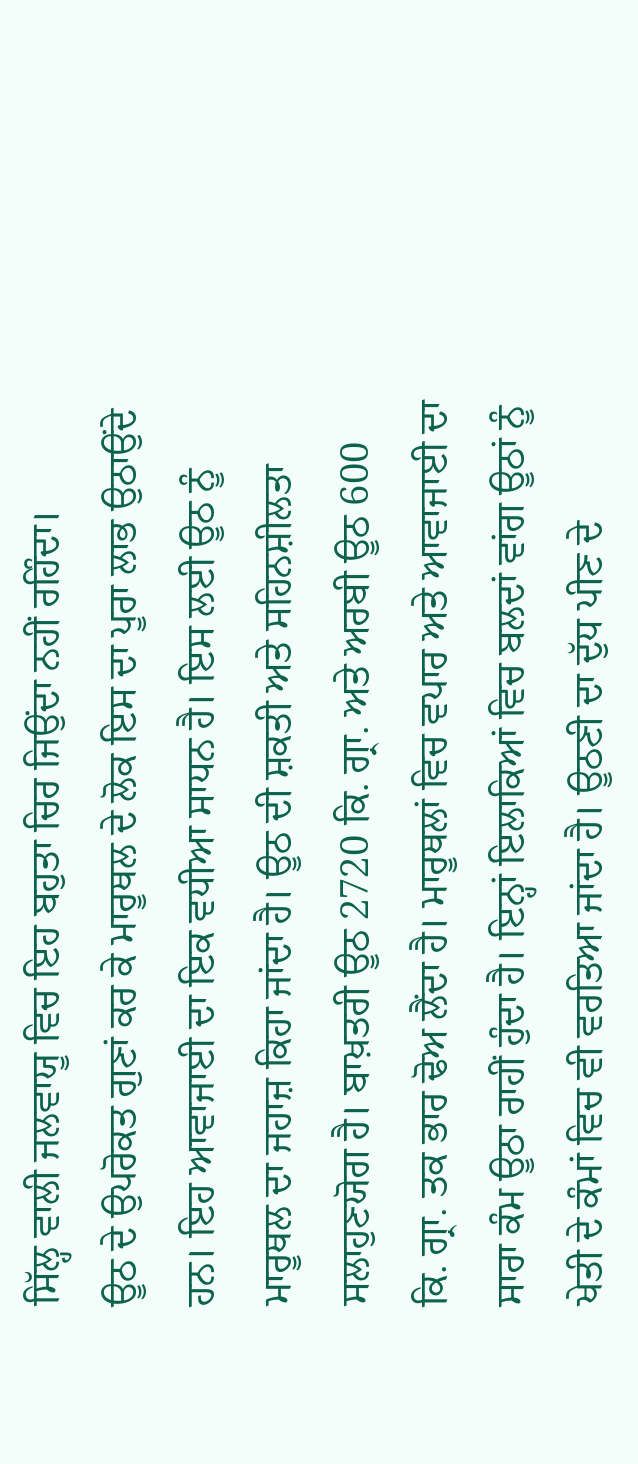ਸਿੱਲ੍ਹ ਵਾਲੀ ਜਲਵਾਯੂ ਵਿਚ ਇਹ ਬਹੁਤਾ ਚਿਰ ਜਿਉਂਦਾ ਨਹੀਂ ਰਹਿੰਦਾ।
ਊਠ ਦੇ ਉਪਰੋਕਤ ਗੁਣਾਂ ਕਰ ਕੇ ਮਾਰੂਥਲ ਦੇ ਲੋਕ ਇਸ ਦਾ ਪੂਰਾ ਲਾਭ ਉਠਾਉਂਦੇ ਹਨ। ਇਹ ਆਵਾਜਾਈ ਦਾ ਇਕ ਵਧੀਆ ਸਾਧਨ ਹੈ। ਇਸ ਲਈ ਊਠ ਨੂੰ ਮਾਰੂਥਲ ਦਾ ਜਹਾਜ਼ ਕਿਹਾ ਜਾਂਦਾ ਹੈ। ਊਠ ਦੀ ਸ਼ਕਤੀ ਅਤੇ ਸਹਿਨਸ਼ੀਲਤਾ ਸਲਾਹੁਣਯੋਗ ਹੈ। ਬਾਖ਼ਤਰੀ ਊਠ 2720 ਕਿ. ਗ੍ਰਾ. ਅਤੇ ਅਰਬੀ ਊਠ 600 ਕਿ. ਗ੍ਰਾ. ਤਕ ਭਾਰ ਢੋਅ ਲੈਂਦਾ ਹੈ। ਮਾਰੂਥਲਾਂ ਵਿਚ ਵਪਾਰ ਅਤੇ ਆਵਾਜਾਈ ਦਾ ਸਾਰਾ ਕੰਮ ਊਠਾ ਰਾਹੀਂ ਹੁੰਦਾ ਹੈ। ਇਨ੍ਹਾਂ ਇਲਾਕਿਆਂ ਵਿਚ ਬਲਦਾਂ ਵਾਂਗ ਊਠਾਂ ਨੂੰ ਖੇਤੀ ਦੇ ਕੰਮਾਂ ਵਿਚ ਵੀ ਵਰਤਿਆ ਜਾਂਦਾ ਹੈ। ਊਠਣੀ ਦਾ ਦੁੱਧ ਪੀਣ ਦੇ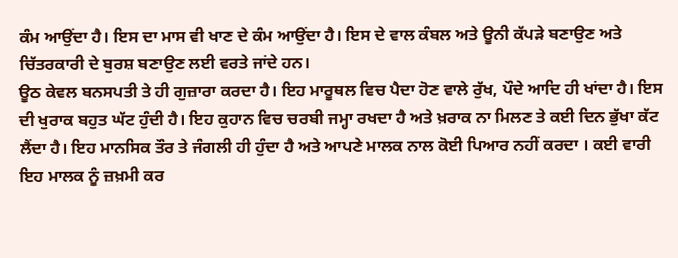ਕੰਮ ਆਉਂਦਾ ਹੈ। ਇਸ ਦਾ ਮਾਸ ਵੀ ਖਾਣ ਦੇ ਕੰਮ ਆਉਂਦਾ ਹੈ। ਇਸ ਦੇ ਵਾਲ ਕੰਬਲ ਅਤੇ ਊਨੀ ਕੱਪੜੇ ਬਣਾਉਣ ਅਤੇ ਚਿੱਤਰਕਾਰੀ ਦੇ ਬੁਰਸ਼ ਬਣਾਉਣ ਲਈ ਵਰਤੇ ਜਾਂਦੇ ਹਨ।
ਊਠ ਕੇਵਲ ਬਨਸਪਤੀ ਤੇ ਹੀ ਗੁਜ਼ਾਰਾ ਕਰਦਾ ਹੈ। ਇਹ ਮਾਰੂਥਲ ਵਿਚ ਪੈਦਾ ਹੋਣ ਵਾਲੇ ਰੁੱਖ, ਪੌਦੇ ਆਦਿ ਹੀ ਖਾਂਦਾ ਹੈ। ਇਸ ਦੀ ਖੁਰਾਕ ਬਹੁਤ ਘੱਟ ਹੁੰਦੀ ਹੈ। ਇਹ ਕੁਹਾਨ ਵਿਚ ਚਰਬੀ ਜਮ੍ਹਾ ਰਖਦਾ ਹੈ ਅਤੇ ਖ਼ਰਾਕ ਨਾ ਮਿਲਣ ਤੇ ਕਈ ਦਿਨ ਭੁੱਖਾ ਕੱਟ ਲੈਂਦਾ ਹੈ। ਇਹ ਮਾਨਸਿਕ ਤੌਰ ਤੇ ਜੰਗਲੀ ਹੀ ਹੁੰਦਾ ਹੈ ਅਤੇ ਆਪਣੇ ਮਾਲਕ ਨਾਲ ਕੋਈ ਪਿਆਰ ਨਹੀਂ ਕਰਦਾ । ਕਈ ਵਾਰੀ ਇਹ ਮਾਲਕ ਨੂੰ ਜ਼ਖ਼ਮੀ ਕਰ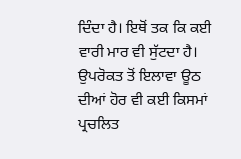ਦਿੰਦਾ ਹੈ। ਇਥੋਂ ਤਕ ਕਿ ਕਈ ਵਾਰੀ ਮਾਰ ਵੀ ਸੁੱਟਦਾ ਹੈ।
ਉਪਰੋਕਤ ਤੋਂ ਇਲਾਵਾ ਊਠ ਦੀਆਂ ਹੋਰ ਵੀ ਕਈ ਕਿਸਮਾਂ ਪ੍ਰਚਲਿਤ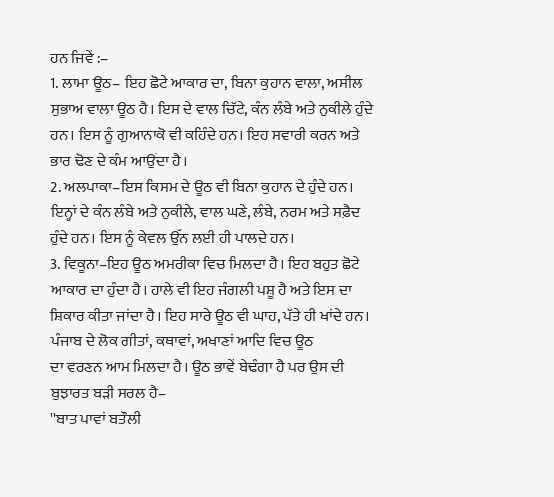ਹਨ ਜਿਵੇਂ :–
1. ਲਾਮਾ ਊਠ– ਇਹ ਛੋਟੇ ਆਕਾਰ ਦਾ, ਬਿਨਾ ਕੁਹਾਨ ਵਾਲਾ, ਅਸੀਲ ਸੁਭਾਅ ਵਾਲਾ ਊਠ ਹੈ। ਇਸ ਦੇ ਵਾਲ ਚਿੱਟੇ, ਕੰਨ ਲੰਬੇ ਅਤੇ ਨੁਕੀਲੇ ਹੁੰਦੇ ਹਨ। ਇਸ ਨੂੰ ਗੁਆਨਾਕੋ ਵੀ ਕਹਿੰਦੇ ਹਨ। ਇਹ ਸਵਾਰੀ ਕਰਨ ਅਤੇ ਭਾਰ ਢੋਣ ਦੇ ਕੰਮ ਆਉਂਦਾ ਹੈ।
2. ਅਲਪਾਕਾ–ਇਸ ਕਿਸਮ ਦੇ ਊਠ ਵੀ ਬਿਨਾ ਕੁਹਾਨ ਦੇ ਹੁੰਦੇ ਹਨ। ਇਨ੍ਹਾਂ ਦੇ ਕੰਨ ਲੰਬੇ ਅਤੇ ਨੁਕੀਲੇ, ਵਾਲ ਘਣੇ, ਲੰਬੇ, ਨਰਮ ਅਤੇ ਸਫ਼ੈਦ ਹੁੰਦੇ ਹਨ। ਇਸ ਨੂੰ ਕੇਵਲ ਉੱਨ ਲਈ ਹੀ ਪਾਲਦੇ ਹਨ।
3. ਵਿਕੂਨਾ–ਇਹ ਊਠ ਅਮਰੀਕਾ ਵਿਚ ਮਿਲਦਾ ਹੈ। ਇਹ ਬਹੁਤ ਛੋਟੇ ਆਕਾਰ ਦਾ ਹੁੰਦਾ ਹੈ। ਹਾਲੇ ਵੀ ਇਹ ਜੰਗਲੀ ਪਸ਼ੂ ਹੈ ਅਤੇ ਇਸ ਦਾ ਸ਼ਿਕਾਰ ਕੀਤਾ ਜਾਂਦਾ ਹੈ। ਇਹ ਸਾਰੇ ਊਠ ਵੀ ਘਾਹ, ਪੱਤੇ ਹੀ ਖਾਂਦੇ ਹਨ।
ਪੰਜਾਬ ਦੇ ਲੋਕ ਗੀਤਾਂ, ਕਥਾਵਾਂ, ਅਖਾਣਾਂ ਆਦਿ ਵਿਚ ਊਠ
ਦਾ ਵਰਣਨ ਆਮ ਮਿਲਦਾ ਹੈ। ਊਠ ਭਾਵੇਂ ਬੇਢੰਗਾ ਹੈ ਪਰ ਉਸ ਦੀ ਬੁਝਾਰਤ ਬੜੀ ਸਰਲ ਹੈ–
''ਬਾਤ ਪਾਵਾਂ ਬਤੌਲੀ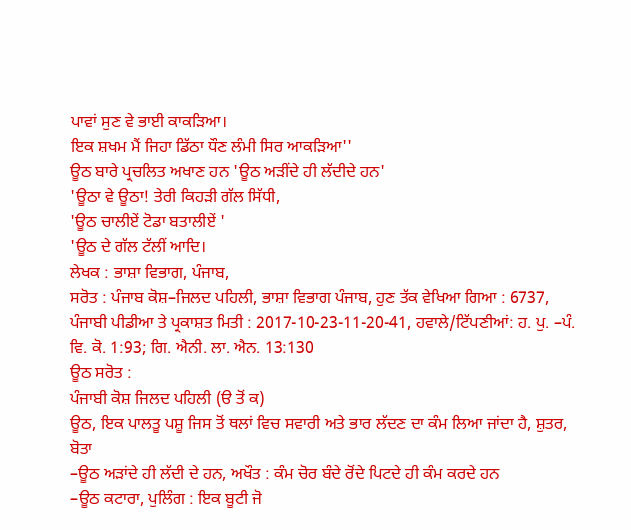ਪਾਵਾਂ ਸੁਣ ਵੇ ਭਾਈ ਕਾਕੜਿਆ।
ਇਕ ਸ਼ਖਮ ਮੈਂ ਜਿਹਾ ਡਿੱਠਾ ਧੌਣ ਲੰਮੀ ਸਿਰ ਆਕੜਿਆ''
ਊਠ ਬਾਰੇ ਪ੍ਰਚਲਿਤ ਅਖਾਣ ਹਨ 'ਊਠ ਅੜੀਂਦੇ ਹੀ ਲੱਦੀਦੇ ਹਨ'
'ਊਠਾ ਵੇ ਊਠਾ! ਤੇਰੀ ਕਿਹੜੀ ਗੱਲ ਸਿੱਧੀ,
'ਊਠ ਚਾਲੀਏਂ ਟੋਡਾ ਬਤਾਲੀਏਂ '
'ਊਠ ਦੇ ਗੱਲ ਟੱਲੀਂ ਆਦਿ।
ਲੇਖਕ : ਭਾਸ਼ਾ ਵਿਭਾਗ, ਪੰਜਾਬ,
ਸਰੋਤ : ਪੰਜਾਬ ਕੋਸ਼–ਜਿਲਦ ਪਹਿਲੀ, ਭਾਸ਼ਾ ਵਿਭਾਗ ਪੰਜਾਬ, ਹੁਣ ਤੱਕ ਵੇਖਿਆ ਗਿਆ : 6737, ਪੰਜਾਬੀ ਪੀਡੀਆ ਤੇ ਪ੍ਰਕਾਸ਼ਤ ਮਿਤੀ : 2017-10-23-11-20-41, ਹਵਾਲੇ/ਟਿੱਪਣੀਆਂ: ਹ. ਪੁ. –ਪੰ. ਵਿ. ਕੋ. 1:93; ਗਿ. ਐਨੀ. ਲਾ. ਐਨ. 13:130
ਊਠ ਸਰੋਤ :
ਪੰਜਾਬੀ ਕੋਸ਼ ਜਿਲਦ ਪਹਿਲੀ (ੳ ਤੋਂ ਕ)
ਊਠ, ਇਕ ਪਾਲਤੂ ਪਸ਼ੂ ਜਿਸ ਤੋਂ ਥਲਾਂ ਵਿਚ ਸਵਾਰੀ ਅਤੇ ਭਾਰ ਲੱਦਣ ਦਾ ਕੰਮ ਲਿਆ ਜਾਂਦਾ ਹੈ, ਸ਼ੁਤਰ, ਬੋਤਾ
–ਊਠ ਅੜਾਂਦੇ ਹੀ ਲੱਦੀ ਦੇ ਹਨ, ਅਖੌਤ : ਕੰਮ ਚੋਰ ਬੰਦੇ ਰੋਂਦੇ ਪਿਟਦੇ ਹੀ ਕੰਮ ਕਰਦੇ ਹਨ
–ਊਠ ਕਟਾਰਾ, ਪੁਲਿੰਗ : ਇਕ ਬੂਟੀ ਜੋ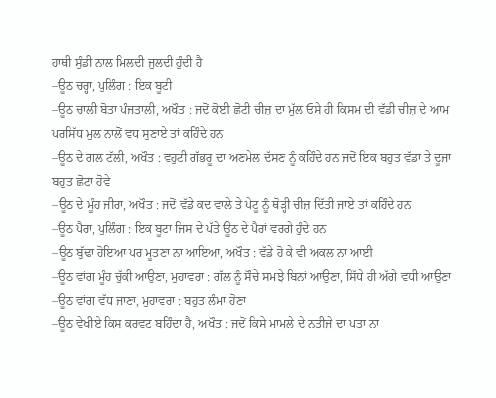ਹਾਥੀ ਸੁੰਡੀ ਨਾਲ ਮਿਲਦੀ ਜੁਲਦੀ ਹੁੰਦੀ ਹੈ
–ਊਠ ਚਰ੍ਹਾ, ਪੁਲਿੰਗ : ਇਕ ਬੂਟੀ
–ਊਠ ਚਾਲੀ ਬੋਤਾ ਪੰਜਤਾਲੀ, ਅਖੌਤ : ਜਦੋਂ ਕੋਈ ਛੋਟੀ ਚੀਜ਼ ਦਾ ਮੁੱਲ ਓਸੇ ਹੀ ਕਿਸਮ ਦੀ ਵੱਡੀ ਚੀਜ਼ ਦੇ ਆਮ ਪਰਸਿੱਧ ਮੁਲ ਨਾਲੋਂ ਵਧ ਸੁਣਾਏ ਤਾਂ ਕਹਿੰਦੇ ਹਨ
–ਊਠ ਦੇ ਗਲ ਟੱਲੀ, ਅਖੌਤ : ਵਹੁਟੀ ਗੱਭਰੂ ਦਾ ਅਣਮੇਲ ਦੱਸਣ ਨੂੰ ਕਹਿੰਦੇ ਹਨ ਜਦੋਂ ਇਕ ਬਹੁਤ ਵੱਡਾ ਤੇ ਦੂਜਾ ਬਹੁਤ ਛੋਟਾ ਹੋਵੇ
–ਊਠ ਦੇ ਮੂੰਹ ਜੀਰਾ, ਅਖੌਤ : ਜਦੋਂ ਵੱਡੇ ਕਦ ਵਾਲੇ ਤੇ ਪੇਟੂ ਨੂੰ ਥੋੜ੍ਹੀ ਚੀਜ਼ ਦਿੱਤੀ ਜਾਏ ਤਾਂ ਕਹਿੰਦੇ ਹਨ
–ਊਠ ਪੈਰਾ, ਪੁਲਿੰਗ : ਇਕ ਬੂਟਾ ਜਿਸ ਦੇ ਪੱਤੇ ਊਠ ਦੇ ਪੈਰਾਂ ਵਰਗੇ ਹੁੰਦੇ ਹਨ
–ਊਠ ਬੁੱਢਾ ਹੋਇਆ ਪਰ ਮੂਤਣਾ ਨਾ ਆਇਆ, ਅਖੌਤ : ਵੱਡੇ ਹੋ ਕੇ ਵੀ ਅਕਲ ਨਾ ਆਈ
–ਊਠ ਵਾਂਗ ਮੂੰਹ ਚੁੱਕੀ ਆਉਣਾ, ਮੁਹਾਵਰਾ : ਗੱਲ ਨੂੰ ਸੌਚੇ ਸਮਝੇ ਬਿਨਾਂ ਆਉਣਾ, ਸਿੱਧੇ ਹੀ ਅੱਗੇ ਵਧੀ ਆਉਣਾ
–ਊਠ ਵਾਂਗ ਵੱਧ ਜਾਣਾ, ਮੁਹਾਵਰਾ : ਬਹੁਤ ਲੰਮਾ ਹੋਣਾ
–ਊਠ ਵੇਖੀਏ ਕਿਸ ਕਰਵਟ ਬਹਿੰਦਾ ਹੈ, ਅਖੌਤ : ਜਦੋਂ ਕਿਸੇ ਮਾਮਲੇ ਦੇ ਨਤੀਜੇ ਦਾ ਪਤਾ ਨਾ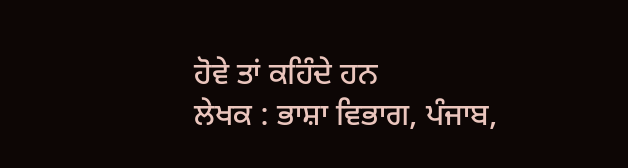ਹੋਵੇ ਤਾਂ ਕਹਿੰਦੇ ਹਨ
ਲੇਖਕ : ਭਾਸ਼ਾ ਵਿਭਾਗ, ਪੰਜਾਬ,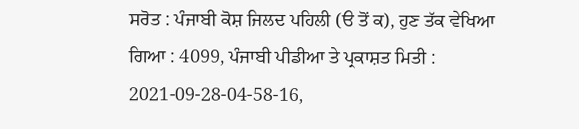ਸਰੋਤ : ਪੰਜਾਬੀ ਕੋਸ਼ ਜਿਲਦ ਪਹਿਲੀ (ੳ ਤੋਂ ਕ), ਹੁਣ ਤੱਕ ਵੇਖਿਆ ਗਿਆ : 4099, ਪੰਜਾਬੀ ਪੀਡੀਆ ਤੇ ਪ੍ਰਕਾਸ਼ਤ ਮਿਤੀ : 2021-09-28-04-58-16,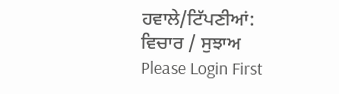ਹਵਾਲੇ/ਟਿੱਪਣੀਆਂ:
ਵਿਚਾਰ / ਸੁਝਾਅ
Please Login First